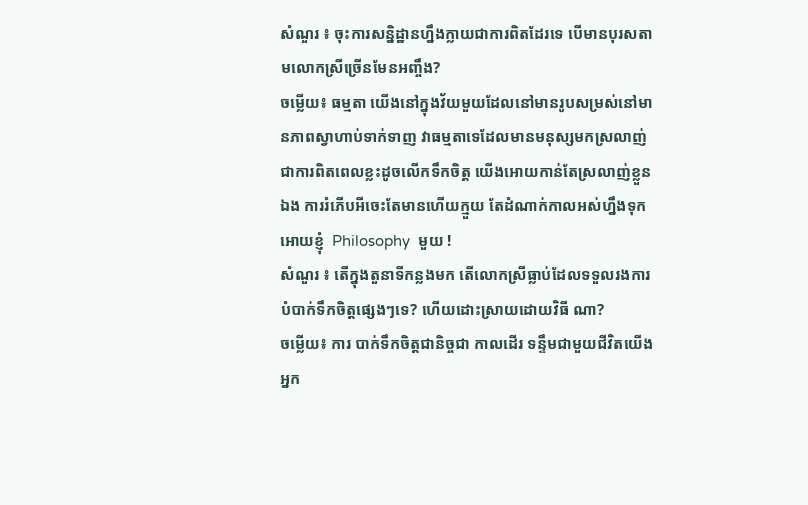សំណួរ ៖ ចុះការសន្និដ្ឋានហ្នឹងក្លាយជាការពិតដែរទេ បើមានបុរសតាមលោកស្រីច្រើនមែនអញ្ចឹង?
ចម្លើយ៖ ធម្មតា យើងនៅក្នុងវ័យមួយដែលនៅមានរូបសម្រស់នៅមានភាពស្វាហាប់ទាក់ទាញ វាធម្មតាទេដែលមានមនុស្សមកស្រលាញ់ ជាការពិតពេលខ្លះដូចលើកទឹកចិត្ត យើងអោយកាន់តែស្រលាញ់ខ្លួនឯង ការរំភើបអីចេះតែមានហើយក្មួយ តែដំណាក់កាលអស់ហ្នឹងទុកអោយខ្ញុំ  Philosophy  មួយ !
សំណួរ ៖ តើក្នុងតួនាទីកន្លងមក តើលោកស្រីធ្លាប់ដែលទទួលរងការបំបាក់ទឹកចិត្តផ្សេងៗទេ? ហើយដោះស្រាយដោយវិធី ណា?
ចម្លើយ៖ ការ បាក់ទឹកចិត្តជានិច្ចជា កាលដើរ ទន្ទឹមជាមួយជីវិតយើងអ្នក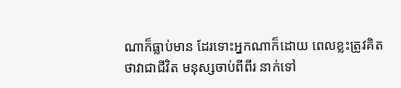ណាក៏ធ្លាប់មាន ដែរទោះអ្នកណាក៏ដោយ ពេលខ្លះត្រូវគិតថាវាជាជីវិត មនុស្សចាប់ពីពីរ នាក់ទៅ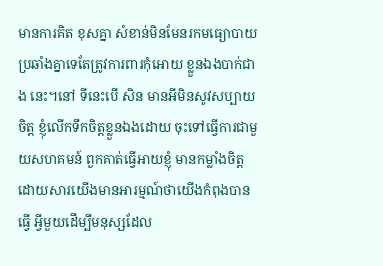មានការគិត ខុសគ្នា សំខាន់មិនមែនរកមធ្យោបាយប្រឆាំងគ្នាទេតែត្រូវការពារកុំអោយ ខ្លួនឯងបាក់ជាង នេះ។នៅ ទីនេះបើ សិន មានអីមិនសូវសប្បាយចិត្ត ខ្ញុំលើកទឹកចិត្តខ្លួនឯងដោយ ចុះទៅធ្វើការជាមួយសហគមន៍ ពួកគាត់ធ្វើអាយខ្ញុំ មានកម្លាំងចិត្តដោយសារយើងមានអារម្មណ៍ថាយើងកំពុងបានធ្វើ អ្វីមួយដើម្បីមនុស្សដែល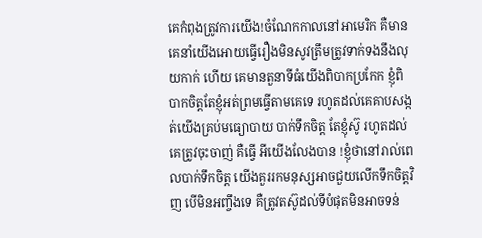គេកំពុងត្រូវការយើង!ចំណែកកាលនៅអាមេរិក គឺមានគេនាំយើងអោយធ្វើរឿងមិនសូវត្រឹមត្រូវទាក់ទងនឹងលុយកាក់ ហើយ គេមានតួនាទីធំយើងពិបាកប្រកែក ខ្ញុំពិបាកចិត្តតែខ្ញុំអត់ព្រមធ្វើតាមគេទេ រហូតដល់គេគាបសង្កត់យើងគ្រប់មធ្យោបាយ បាក់ទឹកចិត្ត តែខ្ញុំស៊ូ រហូតដល់គេត្រូវចុះចាញ់ គឺធ្វើ អីយើងលែងបាន !ខ្ញុំថានៅរាល់ពេលបាក់ទឹកចិត្ត យើងគួររកមនុស្សអាចជួយលើកទឹកចិត្តវិញ បើមិនអញ្ចឹងទេ គឺត្រូវតស៊ូដល់ទីបំផុតមិនអាចទន់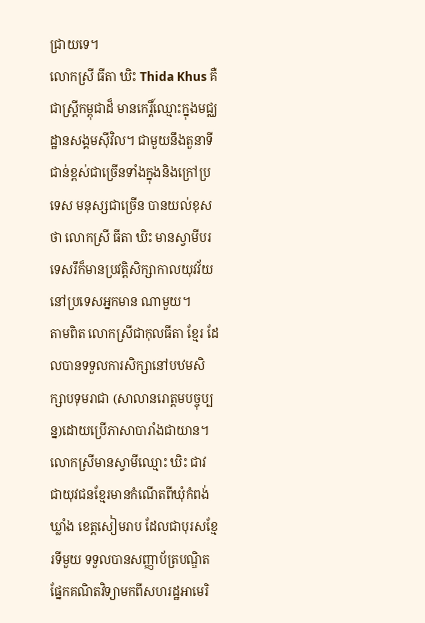ជ្រាយទេ។
លោកស្រី ធីតា ឃិះ Thida Khus គឺជាស្ត្រីកម្ពុជាដ៏ មានកេរ្តិ៍ឈ្មោះក្នុងមជ្ឈដ្ឋានសង្គមស៊ីវិល។ ជាមួយនឹងតួនាទីជាន់ខ្ពស់ជាច្រើនទាំងក្នុងនិងក្រៅប្រទេស មនុស្សជាច្រើន បានយល់ខុសថា លោកស្រី ធីតា ឃិះ មានស្វាមីបរទេសរឹក៏មានប្រវត្តិសិក្សាកាលយុវវ័យនៅប្រទេសអ្នកមាន ណាមួយ។
តាមពិត លោកស្រីជាកុលធីតា ខ្មែរ ដែលបានទទួលការសិក្សានៅបឋមសិក្សាបទុមរាជា (សាលានរោត្តមបច្ចុប្បន្ន)ដោយប្រើភាសាបារាំងជាយាន។ លោកស្រីមានស្វាមីឈ្មោះ ឃិះ ជាវ ជាយុវជនខ្មែរមានកំណើតពីឃុំកំពង់ឃ្លាំង ខេត្តសៀមរាប ដែលជាបុរសខ្មែរទីមួយ ទទួលបានសញ្ញាប័ត្របណ្ឌិតផ្នែកគណិតវិទ្យាមកពីសហរដ្ឋអាមេរិ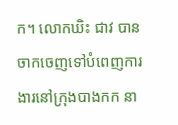ក។ លោកឃិះ ជាវ បានចាកចេញទៅបំពេញការងារនៅក្រុងបាងកក នា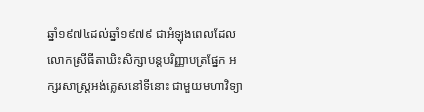ឆ្នាំ១៩៧៤ដល់ឆ្នាំ១៩៧៩ ជាអំឡុងពេលដែលលោកស្រីធីតាឃិះសិក្សាបន្តបរិញ្ញាបត្រផ្នែក អក្សរសាស្ត្រអង់គ្លេសនៅទីនោះ ជាមួយមហាវិទ្យា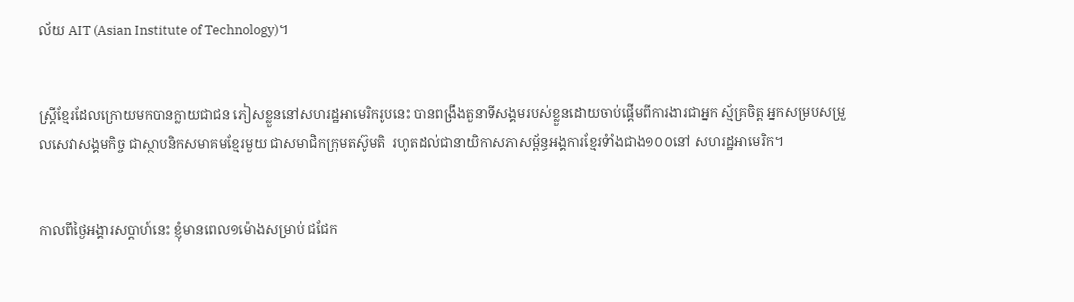ល័យ AIT (Asian Institute of Technology)។


ស្រ្តីខ្មែរដែលក្រោយមកបានក្លាយជាជន ភៀសខ្លួននៅសហរដ្ឋអាមេរិករូបនេះ បានពង្រឹងតួនាទីសង្គមរបស់ខ្លួនដោយចាប់ផ្ដើមពីការងារជាអ្នក ស្ម័គ្រចិត្ត អ្នកសម្របសម្រួលសេវាសង្គមកិច្ច ជាស្ថាបនិកសមាគមខ្មែរមួយ ជាសមាជិកក្រុមតស៊ូមតិ  រហូតដល់ជានាយិកាសភាសម្ព័ន្ធអង្គការខ្មែរទំាំងជាង១០០នៅ សហរដ្ឋអាមេរិក។


កាលពីថ្ងៃអង្គារសប្ដាហ៍នេះ ខ្ញុំមានពេល១ម៉ោងសម្រាប់ ជជែក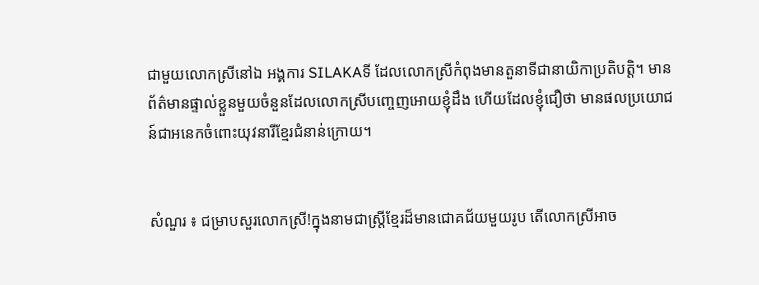ជាមួយលោកស្រីនៅឯ អង្គការ SILAKAទី ដែលលោកស្រីកំពុងមានតួនាទីជានាយិកាប្រតិបត្តិ។ មានព័ត៌មានផ្ទាល់ខ្លួនមួយចំនួនដែលលោកស្រីបញ្ចេញអោយខ្ញុំដឹង ហើយដែលខ្ញុំជឿថា មានផលប្រយោជន៍ជាអនេកចំពោះយុវនារីខ្មែរជំនាន់ក្រោយ។


សំណួរ ៖ ជម្រាបសួរលោកស្រី!ក្នុងនាមជាស្ត្រីខ្មែរដ៏មានជោគជ័យមួយរូប តើលោកស្រីអាច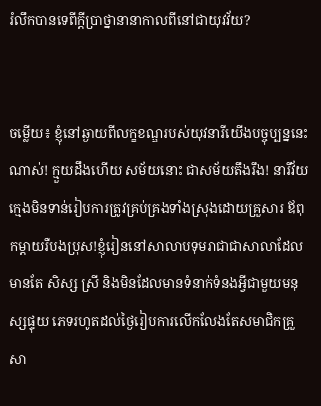រំលឹកបានទេពីក្ដីប្រាថ្នានានាកាលពីនៅជាយុវវ័យ?


ចម្លើយ៖ ខ្ញុំនៅឆ្ងាយពីលក្ខខណ្ឌរបស់យុវនារីយើងបច្ចុប្បន្ននេះណាស់! ក្មួយដឹងហើយ សម័យនោះ ជាសម័យតឹងរឹង! នារីវ័យក្មេងមិនទាន់រៀបការត្រូវគ្រប់គ្រងទាំងស្រុងដោយគ្រួសារ ឪពុកម្ដាយរឺបងប្រុស!ខ្ញុំរៀននៅសាលាបទុមរាជាជាសាលាដែលមានតែ សិស្ស ស្រី និងមិនដែលមានទំនាក់ទំនងអ្វីជាមួយមនុស្សផ្ទុយ ភេទរហូតដល់ថ្ងៃរៀបការលើកលែងតែសមាជិកគ្រួសា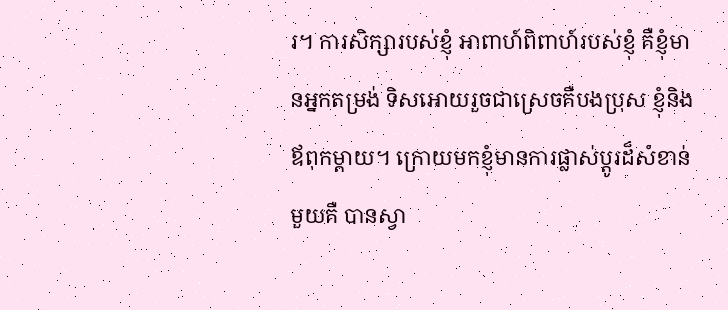រ។ ការសិក្សារបស់ខ្ញុំ អាពាហ៍ពិពាហ៍របស់ខ្ញុំ គឺខ្ញុំមានអ្នកតម្រង់ ទិសអោយរួចជាស្រេចគឺបងប្រុស ខ្ញុំនិងឪពុកម្ដាយ។ ក្រោយមកខ្ញុំមានការផ្លាស់ប្ដូរដ៏សំខាន់ មួយគឺ បានស្វា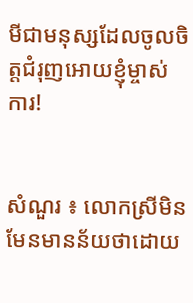មីជាមនុស្សដែលចូលចិត្តជំរុញអោយខ្ញុំម្ចាស់ការ!


សំណួរ ៖ លោកស្រីមិនមែនមានន័យថាដោយ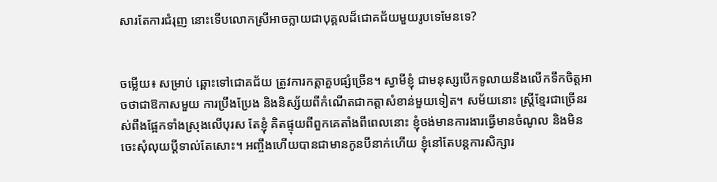សារតែការជំរុញ នោះទើបលោកស្រីអាចក្លាយជាបុគ្គលដ៏ជោគជ័យមួយរូបទេមែនទេ?


ចម្លើយ៖ សម្រាប់ ឆ្ពោះទៅជោគជ័យ ត្រូវការកត្តាគួបផ្សំច្រើន។ ស្វាមីខ្ញុំ ជាមនុស្សបើកទូលាយនឹងលើកទឹកចិត្តអាចថាជាឱកាសមួយ ការប្រឹងប្រែង និងនិស្ស័យពីកំណើតជាកត្តាសំខាន់មួយទៀត។ សម័យនោះ ស្ត្រីខ្មែរជាច្រើនរស់ពឹងផ្អែកទាំងស្រុងលើបុរស តែខ្ញុំ គិតផ្ទុយពីពួកគេតាំងពីពេលនោះ ខ្ញុំចង់មានការងារធ្វើមានចំណូល និងមិនចេះសុំលុយប្តីទាល់តែសោះ។ អញ្ចឹងហើយបានជាមានកូនបីនាក់ហើយ ខ្ញុំនៅតែបន្តការសិក្សារ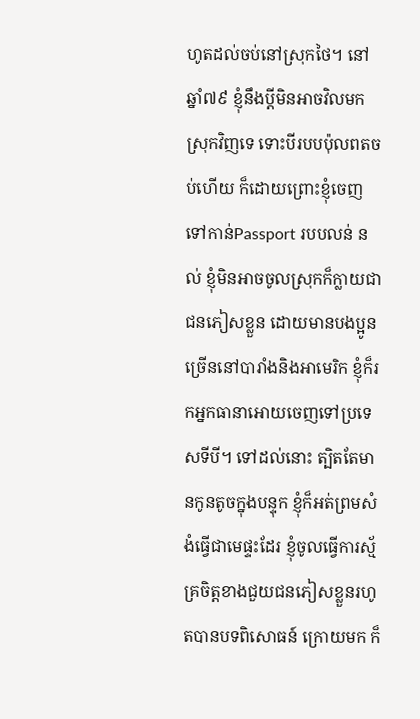ហូតដល់ចប់នៅស្រុកថៃ។ នៅឆ្នាំ៧៩ ខ្ញុំនឹងប្តីមិនអាចវិលមកស្រុកវិញទេ ទោះបីរបបប៉ុលពតចប់ហើយ ក៏ដោយព្រោះខ្ញុំចេញទៅកាន់Passport របបលន់ នល់ ខ្ញុំមិនអាចចូលស្រុកក៏ក្លាយជាជនភៀសខ្លួន ដោយមានបងប្អូនច្រើននៅបារាំងនិងអាមេរិក ខ្ញុំក៏រកអ្នកធានាអោយចេញទៅប្រទេសទីបី។ ទៅដល់នោះ ត្បិតតែមានកូនតូចក្នុងបន្ទុក ខ្ញុំក៏អត់ព្រមសំងំធ្វើជាមេផ្ទះដែរ ខ្ញុំចូលធ្វើការស្ម័គ្រចិត្តខាងជួយជនភៀសខ្លួនរហូតបានបទពិសោធន៍ ក្រោយមក ក៏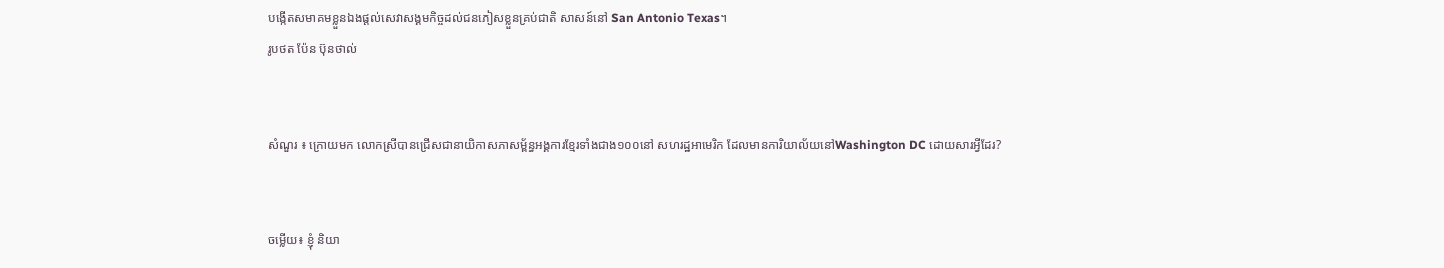បង្កើតសមាគមខ្លួនឯងផ្ដល់សេវាសង្គមកិច្ចដល់ជនភៀសខ្លួនគ្រប់ជាតិ សាសន៍នៅ San Antonio Texas។
រូបថត ប៉ែន ប៊ុនថាល់


សំណួរ ៖ ក្រោយមក លោកស្រីបានជ្រើសជានាយិកាសភាសម្ព័ន្ធអង្គការខ្មែរទាំងជាង១០០នៅ សហរដ្ឋអាមេរិក ដែលមានការិយាល័យនៅWashington DC ដោយសារអ្វីដែរ?


ចម្លើយ៖ ខ្ញុំ និយា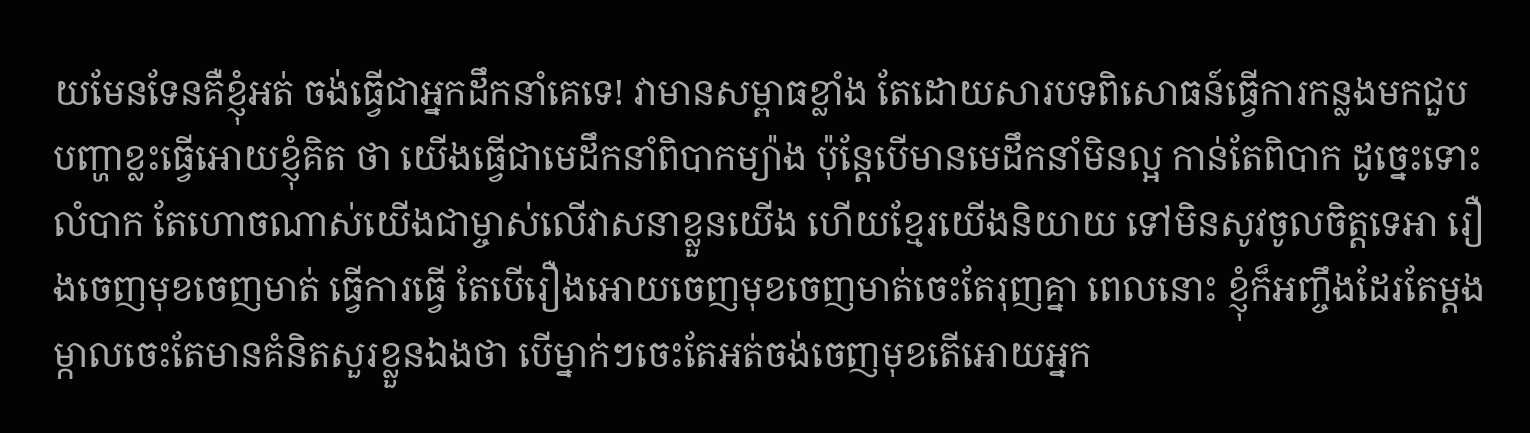យមែនទែនគឺខ្ញុំអត់ ចង់ធ្វើជាអ្នកដឹកនាំគេទេ! វាមានសម្ពាធខ្លាំង តែដោយសារបទពិសោធន៍ធ្វើការកន្លងមកជួបបញ្ហាខ្លះធ្វើអោយខ្ញុំគិត ថា យើងធ្វើជាមេដឹកនាំពិបាកម្យ៉ាង ប៉ុន្តែបើមានមេដឹកនាំមិនល្អ កាន់តែពិបាក ដូច្នេះទោះលំបាក តែហោចណាស់យើងជាម្ចាស់លើវាសនាខ្លួនយើង ហើយខ្មែរយើងនិយាយ ទៅមិនសូវចូលចិត្តទេអា រឿងចេញមុខចេញមាត់ ធ្វើការធ្វើ តែបើរឿងអោយចេញមុខចេញមាត់ចេះតែរុញគ្នា ពេលនោះ ខ្ញុំក៏អញ្ចឹងដែរតែម្ដងម្កាលចេះតែមានគំនិតសួរខ្លួនឯងថា បើម្នាក់ៗចេះតែអត់ចង់ចេញមុខតើអោយអ្នក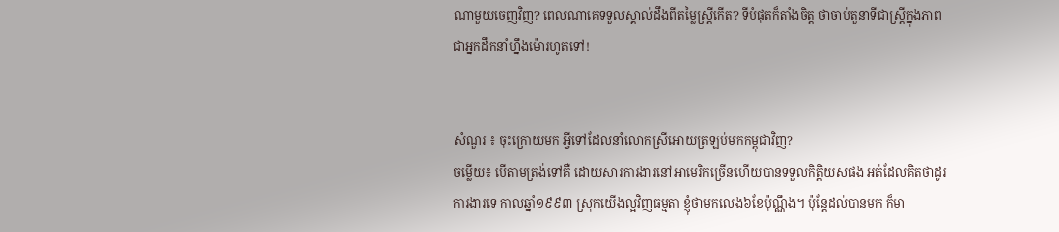ណាមួយចេញវិញ? ពេលណាគេទទួលស្គាល់ដឹងពីតម្លៃស្ត្រីកើត? ទីបំផុតក៏តាំងចិត្ត ថាចាប់តួនាទីជាស្ត្រីក្នុងភាពជាអ្នកដឹកនាំហ្នឹងម៉ោរហូតទៅ!


សំណួរ ៖ ចុះក្រោយមក អ្វីទៅដែលនាំលោកស្រីអោយត្រឡប់មកកម្ពុជាវិញ?
ចម្លើយ៖ បើតាមត្រង់ទៅគឺ ដោយសារការងារនៅអាមេរិកច្រើនហើយបានទទួលកិត្តិយសផង អត់ដែលគិតថាដូរការងារទេ កាលឆ្នាំ១៩៩៣ ស្រុកយើងល្អវិញធម្មតា ខ្ញុំថាមកលេង៦ខែប៉ុណ្ណឹង។ ប៉ុន្តែដល់បានមក ក៏មា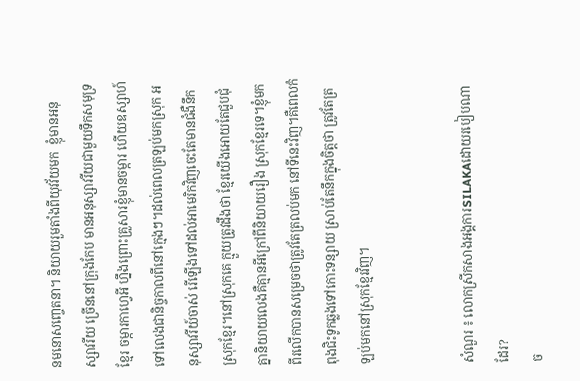នមនោសញ្ចេតនា។ និយាយរួមតាំងពីយុវវ័យមក  ខ្ញុំមានអនុស្សាវរីយ ច្រើននៅក្រុងកែប មានអនុស្សាវរីយជាមួយទឹកសមុទ្រខ្មែរ ចម្ការកាហ្វេអី ហ្នឹងព្រោះគ្រួសារខ្ញុំមានចម្ការ ហើយឧស្សាហ៍ទៅលេងជានិច្ចកាលពីនៅក្មេងៗ។ដល់ពេលត្រឡប់មកស្រុក អនុស្សាវរីយ៍ចាស់ រើឡើងទៅដល់អាមេរិកវិញចេះតែមានជំងឺនឹកស្រុកខ្មែរ។នៅស្រុកគេ ក្មួយត្រូវដឹងថា ខ្មែរយើងអោយតែជួបជុំគ្នានិយាយលេងគឺគ្មានអីក្រៅពីនិយាយរឿង ស្រុកខ្មែរទេ។ខ្ញុំមកពីរលើកបានសម្រេចថាត្រូវតែត្រលប់មក នៅទីនេះវិញ។គឺពេលកំពុងជិះទូកឆ្លងទៅកោះទន្សាយ ស្រាប់តែនឹកក្នុងចិត្តថា ត្រូវតែត្រឡប់មកនៅស្រុកខ្មែរវិញ។


សំណួរ ៖ លោកស្រីកសាងអង្គការSILAKAដោយរបៀបណាដែរ?
ច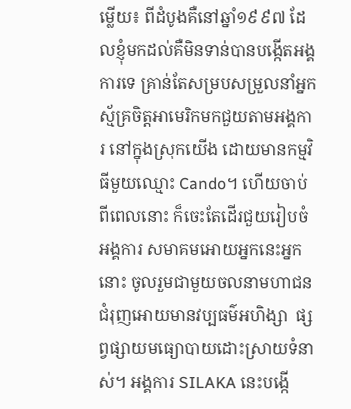ម្លើយ៖ ពីដំបូងគឺនៅឆ្នាំ១៩៩៧ ដែលខ្ញុំមកដល់គឺមិនទាន់បានបង្កើតអង្គការទេ គ្រាន់តែសម្របសម្រួលនាំអ្នកស្ម័គ្រចិត្តអាមេរិកមកជួយតាមអង្គការ នៅក្នុងស្រុកយើង ដោយមានកម្មវិធីមួយឈ្មោះ Cando។ ហើយចាប់ពីពេលនោះ ក៏ចេះតែដើរជួយរៀបចំអង្គការ សមាគមអោយអ្នកនេះអ្នកនោះ ចូលរួមជាមួយចលនាមហាជនជំរុញអោយមានវប្បធម៌អហិង្សា  ផ្សព្វផ្សាយមធ្យោបាយដោះស្រាយទំនាស់។ អង្គការ SILAKA នេះបង្កើ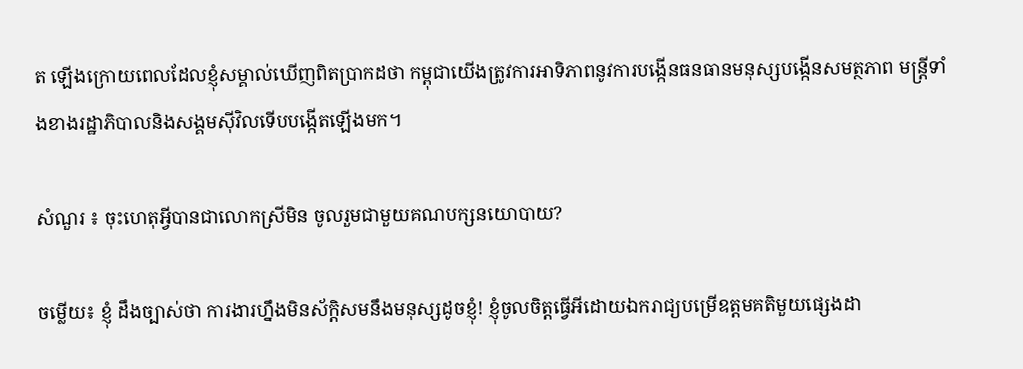ត ឡើងក្រោយពេលដែលខ្ញុំសម្គាល់ឃើញពិតប្រាកដថា កម្ពុជាយើងត្រូវការអាទិភាពនូវការបង្កើនធនធានមនុស្សបង្កើនសមត្ថភាព មន្ត្រីទាំងខាងរដ្ឋាភិបាលនិងសង្គមស៊ីវិលទើបបង្កើតឡើងមក។

សំណួរ ៖ ចុះហេតុអ្វីបានជាលោកស្រីមិន ចូលរួមជាមួយគណបក្សនយោបាយ?

ចម្លើយ៖ ខ្ញុំ ដឹងច្បាស់ថា ការងារហ្នឹងមិនស័ក្ដិសមនឹងមនុស្សដូចខ្ញុំ! ខ្ញុំចូលចិត្តធ្វើអីដោយឯករាជ្យបម្រើឧត្ដមគតិមួយផ្សេងដា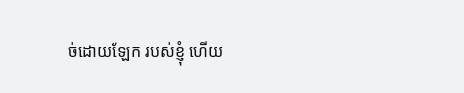ច់ដោយឡែក របស់ខ្ញុំ ហើយ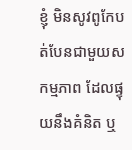ខ្ញុំ មិនសូវពូកែបត់បែនជាមួយសកម្មភាព ដែលផ្ទុយនឹងគំនិត ឬ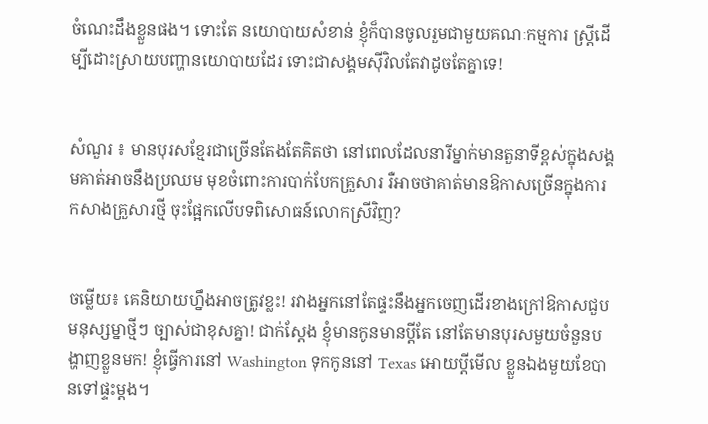ចំណេះដឹងខ្លួនផង។ ទោះតែ នយោបាយសំខាន់ ខ្ញុំក៏បានចូលរួមជាមួយគណៈកម្មការ ស្ត្រីដើម្បីដោះស្រាយបញ្ហានយោបាយដែរ ទោះជាសង្គមស៊ីវិលតែវាដូចតែគ្នាទេ!


សំណួរ ៖ មានបុរសខ្មែរជាច្រើនតែងតែគិតថា នៅពេលដែលនារីម្នាក់មានតួនាទីខ្ពស់ក្នុងសង្គមគាត់អាចនឹងប្រឈម មុខចំពោះការបាក់បែកគ្រួសារ រឺអាចថាគាត់មានឱកាសច្រើនក្នុងការកសាងគ្រួសារថ្មី ចុះផ្អែកលើបទពិសោធន៍លោកស្រីវិញ?


ចម្លើយ៖ គេនិយាយហ្នឹងអាចត្រូវខ្លះ! រវាងអ្នកនៅតែផ្ទះនឹងអ្នកចេញដើរខាងក្រៅឱកាសជួបមនុស្សម្នាថ្មីៗ ច្បាស់ជាខុសគ្នា! ជាក់ស្ដែង ខ្ញុំមានកូនមានប្ដីតែ នៅតែមានបុរសមួយចំនួនបង្ហាញខ្លួនមក! ខ្ញុំធ្វើការនៅ Washington ទុកកូននៅ Texas អោយប្តីមើល ខ្លួនឯងមួយខែបានទៅផ្ទះម្ដង។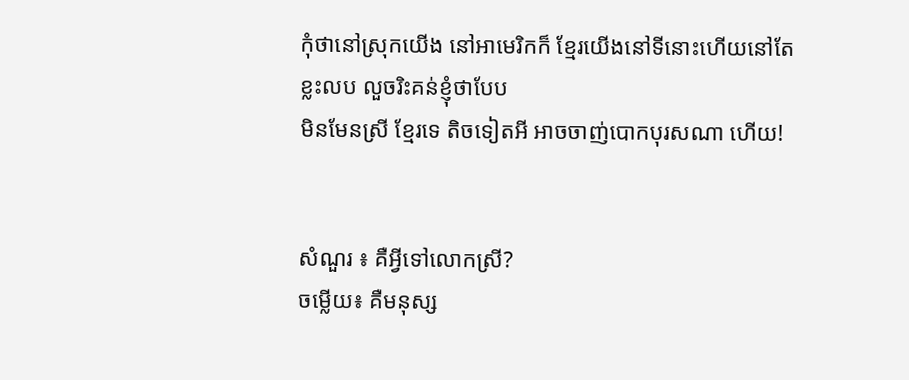កុំថានៅស្រុកយើង នៅអាមេរិកក៏ ខ្មែរយើងនៅទីនោះហើយនៅតែខ្លះលប លួចរិះគន់ខ្ញុំថាបែប
មិនមែនស្រី ខ្មែរទេ តិចទៀតអី អាចចាញ់បោកបុរសណា ហើយ!


សំណួរ ៖ គឺអ្វីទៅលោកស្រី?
ចម្លើយ៖ គឺមនុស្ស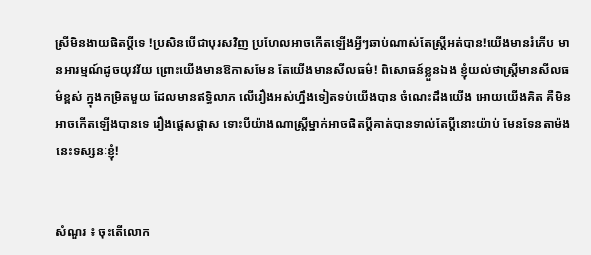ស្រីមិនងាយផិតប្តីទេ !ប្រសិនបើជាបុរសវិញ ប្រហែលអាចកើតឡើងអ្វីៗឆាប់ណាស់តែស្ត្រីអត់បាន!យើងមានរំភើប មានអារម្មណ៍ដូចយុវវ័យ ព្រោះយើងមានឱកាសមែន តែយើងមានសីលធម៌! ពិសោធន៍ខ្លួនឯង ខ្ញុំយល់ថាស្ត្រីមានសីលធម៌ខ្ពស់ ក្នុងកម្រិតមួយ ដែលមានឥទ្ធិលាភ លើរឿងអស់ហ្នឹងទៀតទប់យើងបាន ចំណេះដឹងយើង អោយយើងគិត គឺមិន អាចកើតឡើងបានទេ រឿងផ្ដេសផ្ដាស ទោះបីយ៉ាងណាស្ត្រីម្នាក់អាចផិតប្តីគាត់បានទាល់តែប្តីនោះយ៉ាប់ មែនទែនតាម៉ង នេះទស្សនៈខ្ញុំ!


សំណួរ ៖ ចុះតើលោក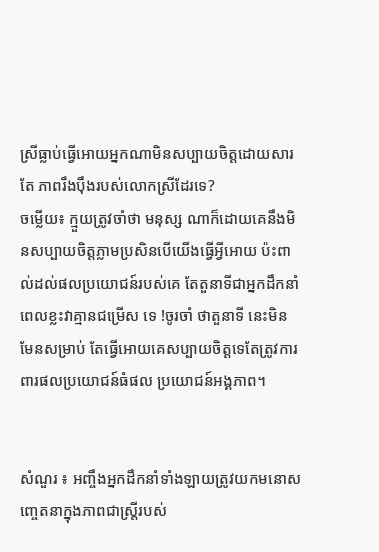ស្រីធ្លាប់ធ្វើអោយអ្នកណាមិនសប្បាយចិត្តដោយសារតែ ភាពរឹងប៉ឹងរបស់លោកស្រីដែរទេ?
ចម្លើយ៖ ក្មួយត្រូវចាំថា មនុស្ស ណាក៏ដោយគេនឹងមិនសប្បាយចិត្តភ្លាមប្រសិនបើយើងធ្វើអ្វីអោយ ប៉ះពាល់ដល់ផលប្រយោជន៍របស់គេ តែតួនាទីជាអ្នកដឹកនាំពេលខ្លះវាគ្មានជម្រើស ទេ !ចូរចាំ ថាតួនាទី នេះមិនមែនសម្រាប់ តែធ្វើអោយគេសប្បាយចិត្តទេតែត្រូវការពារផលប្រយោជន៍ធំផល ប្រយោជន៍អង្គភាព។


សំណួរ ៖ អញ្ចឹងអ្នកដឹកនាំទាំងឡាយត្រូវយកមនោសញ្ចេតនាក្នុងភាពជាស្ត្រីរបស់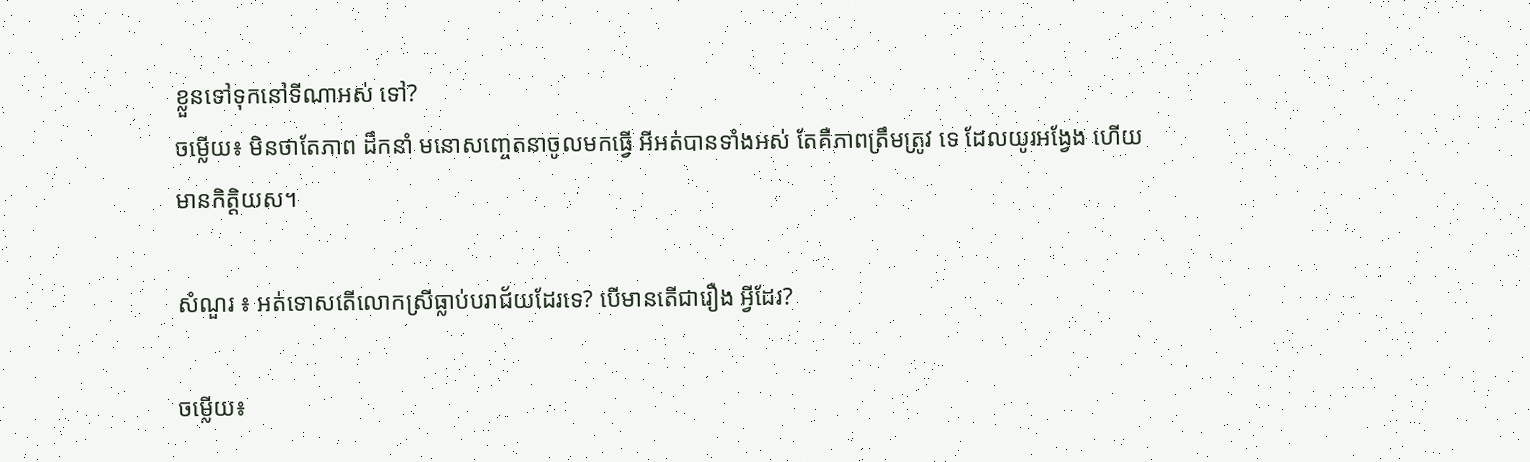ខ្លួនទៅទុកនៅទីណាអស់ ទៅ?
ចម្លើយ៖ មិនថាតែភាព ដឹកនាំ មនោសញ្ចេតនាចូលមកធ្វើ អីអត់បានទាំងអស់ តែគឺភាពត្រឹមត្រូវ ទេ ដែលយូរអង្វែង ហើយមានកិត្តិយស។

សំណួរ ៖ អត់ទោសតើលោកស្រីធ្លាប់បរាជ័យដែរទេ? បើមានតើជារឿង អ្វីដែរ?

ចម្លើយ៖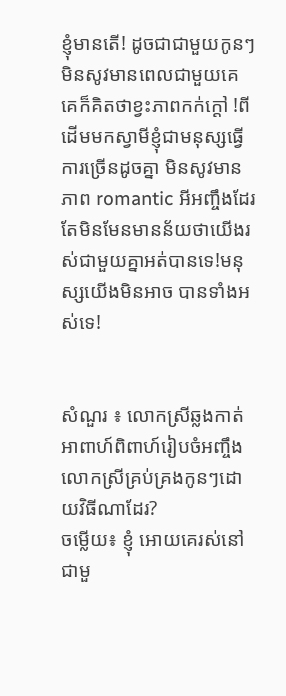ខ្ញុំមានតើ! ដូចជាជាមួយកូនៗមិនសូវមានពេលជាមួយគេ គេក៏គិតថាខ្វះភាពកក់ក្ដៅ !ពីដើមមកស្វាមីខ្ញុំជាមនុស្សធ្វើការច្រើនដូចគ្នា មិនសូវមានភាព romantic អីអញ្ចឹងដែរ តែមិនមែនមានន័យថាយើងរស់ជាមួយគ្នាអត់បានទេ!មនុស្សយើងមិនអាច បានទាំងអស់ទេ!


សំណួរ ៖ លោកស្រីឆ្លងកាត់អាពាហ៍ពិពាហ៍រៀបចំអញ្ចឹងលោកស្រីគ្រប់គ្រងកូនៗដោយវិធីណាដែរ?
ចម្លើយ៖ ខ្ញុំ អោយគេរស់នៅជាមួ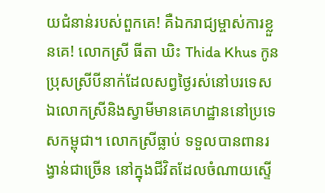យជំនាន់របស់ពួកគេ! គឺឯករាជ្យម្ចាស់ការខ្លួនគេ! លោកស្រី ធីតា ឃិះ Thida Khus កូនប្រុសស្រីបីនាក់ដែលសព្វថ្ងៃរស់នៅបរទេស ឯលោកស្រីនិងស្វាមីមានគេហដ្ឋាននៅប្រទេសកម្ពុជា។ លោកស្រីធ្លាប់ ទទួលបានពានរង្វាន់ជាច្រើន នៅក្នុងជីវិតដែលចំណាយស្ទើ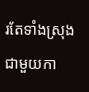រតែទាំងស្រុងជាមួយកា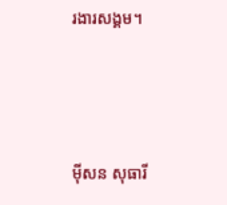រងារសង្គម។




ម៉ីសន សុធារី